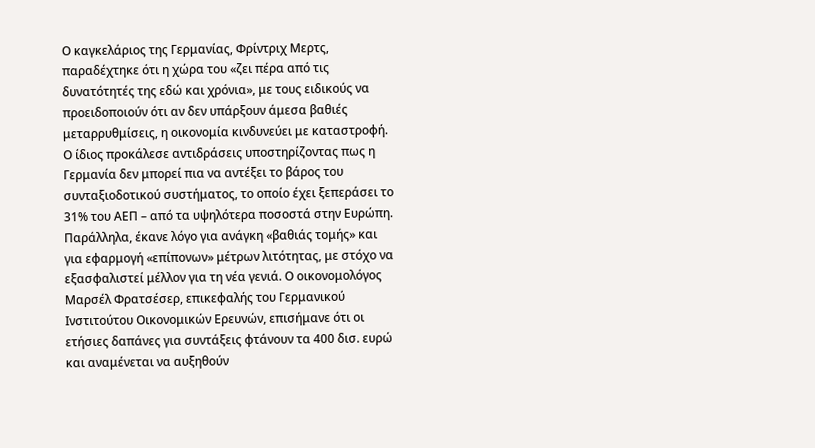Ο καγκελάριος της Γερμανίας, Φρίντριχ Μερτς, παραδέχτηκε ότι η χώρα του «ζει πέρα από τις δυνατότητές της εδώ και χρόνια», με τους ειδικούς να προειδοποιούν ότι αν δεν υπάρξουν άμεσα βαθιές μεταρρυθμίσεις, η οικονομία κινδυνεύει με καταστροφή.
Ο ίδιος προκάλεσε αντιδράσεις υποστηρίζοντας πως η Γερμανία δεν μπορεί πια να αντέξει το βάρος του συνταξιοδοτικού συστήματος, το οποίο έχει ξεπεράσει το 31% του ΑΕΠ – από τα υψηλότερα ποσοστά στην Ευρώπη.
Παράλληλα, έκανε λόγο για ανάγκη «βαθιάς τομής» και για εφαρμογή «επίπονων» μέτρων λιτότητας, με στόχο να εξασφαλιστεί μέλλον για τη νέα γενιά. Ο οικονομολόγος Μαρσέλ Φρατσέσερ, επικεφαλής του Γερμανικού Ινστιτούτου Οικονομικών Ερευνών, επισήμανε ότι οι ετήσιες δαπάνες για συντάξεις φτάνουν τα 400 δισ. ευρώ και αναμένεται να αυξηθούν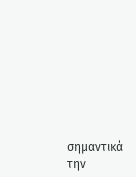σημαντικά την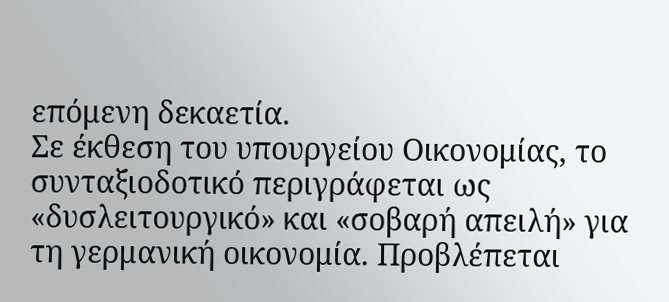επόμενη δεκαετία.
Σε έκθεση του υπουργείου Οικονομίας, το συνταξιοδοτικό περιγράφεται ως «δυσλειτουργικό» και «σοβαρή απειλή» για τη γερμανική οικονομία. Προβλέπεται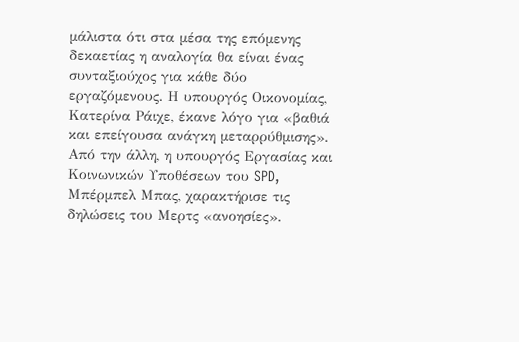μάλιστα ότι στα μέσα της επόμενης δεκαετίας η αναλογία θα είναι ένας συνταξιούχος για κάθε δύο εργαζόμενους. Η υπουργός Οικονομίας, Κατερίνα Ράιχε, έκανε λόγο για «βαθιά και επείγουσα ανάγκη μεταρρύθμισης».
Από την άλλη, η υπουργός Εργασίας και Κοινωνικών Υποθέσεων του SPD, Μπέρμπελ Μπας, χαρακτήρισε τις δηλώσεις του Μερτς «ανοησίες».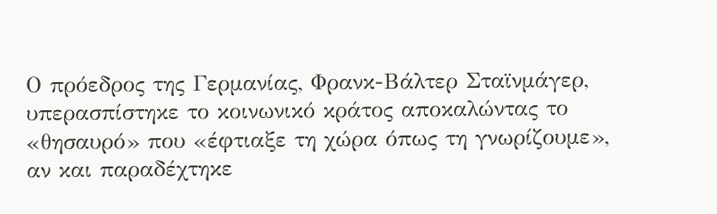Ο πρόεδρος της Γερμανίας, Φρανκ-Βάλτερ Σταϊνμάγερ, υπερασπίστηκε το κοινωνικό κράτος αποκαλώντας το «θησαυρό» που «έφτιαξε τη χώρα όπως τη γνωρίζουμε», αν και παραδέχτηκε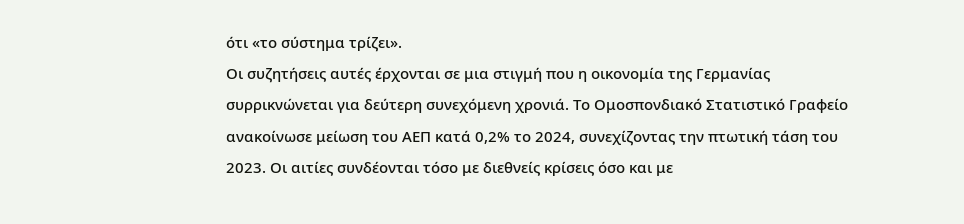ότι «το σύστημα τρίζει».
Οι συζητήσεις αυτές έρχονται σε μια στιγμή που η οικονομία της Γερμανίας συρρικνώνεται για δεύτερη συνεχόμενη χρονιά. Το Ομοσπονδιακό Στατιστικό Γραφείο ανακοίνωσε μείωση του ΑΕΠ κατά 0,2% το 2024, συνεχίζοντας την πτωτική τάση του 2023. Οι αιτίες συνδέονται τόσο με διεθνείς κρίσεις όσο και με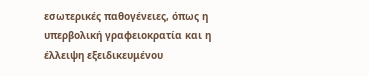εσωτερικές παθογένειες, όπως η υπερβολική γραφειοκρατία και η έλλειψη εξειδικευμένου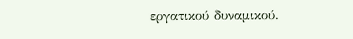εργατικού δυναμικού.